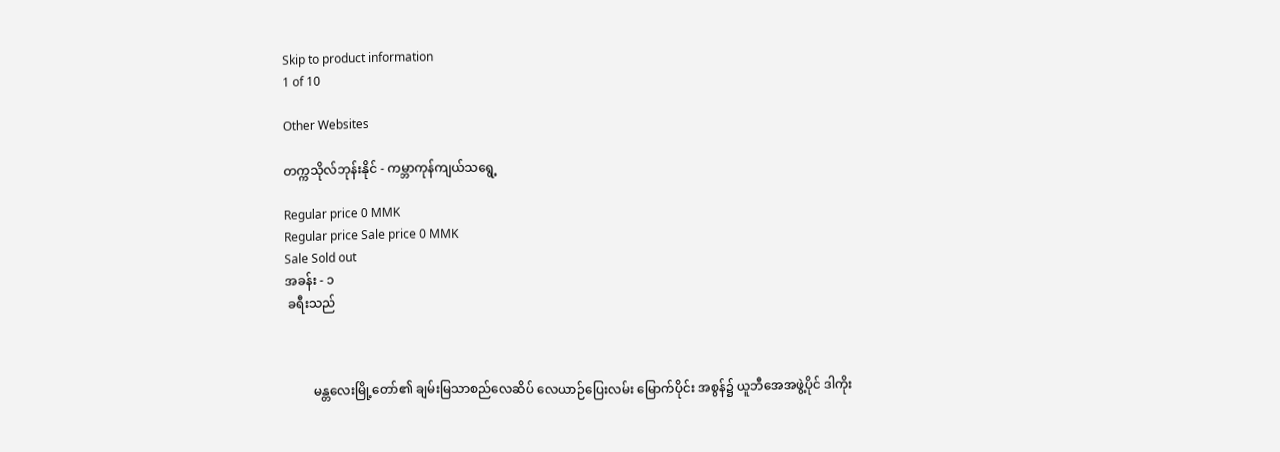Skip to product information
1 of 10

Other Websites

တက္ကသိုလ်ဘုန်းနိုင် - ကမ္ဘာကုန်ကျယ်သရွေ့

Regular price 0 MMK
Regular price Sale price 0 MMK
Sale Sold out
အခန်း - ၁
 ခရီးသည်



         မန္တလေးမြို့တော်၏ ချမ်းမြသာစည်လေဆိပ် လေယာဉ်ပြေးလမ်း မြောက်ပိုင်း အစွန်၌ ယူဘီအေအဖွဲ့ပိုင် ဒါကိုး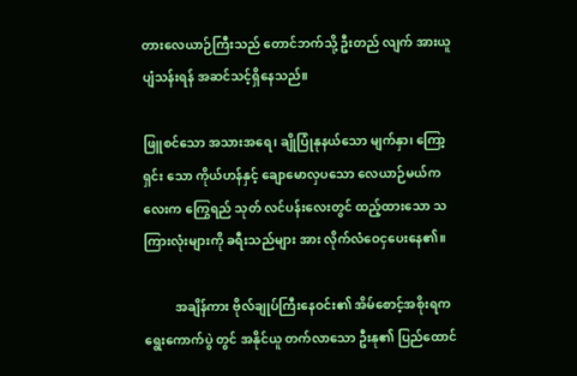တားလေယာဉ်ကြီးသည် တောင်ဘက်သို့ ဦးတည် လျက် အားယူပျံသန်းရန် အဆင်သင့်ရှိနေသည်။

ဖြူစင်သော အသားအရေ၊ ချိုပြုံနုနယ်သော မျက်နှာ၊ ကြော့ရှင်း သော ကိုယ်ဟန်နှင့် ချောမောလှပသော လေယာဉ်မယ်ကလေးက ကြွေရည် သုတ် လင်ပန်းလေးတွင် ထည့်ထားသော သကြားလုံးများကို ခရီးသည်များ အား လိုက်လံဝေငှပေးနေ၏။

          အချိန်ကား ဗိုလ်ချုပ်ကြီးနေဝင်း၏ အိမ်စောင့်အစိုးရက ရွေးကောက်ပွဲ တွင် အနိုင်ယူ တက်လာသော ဦးနု၏ ပြည်ထောင်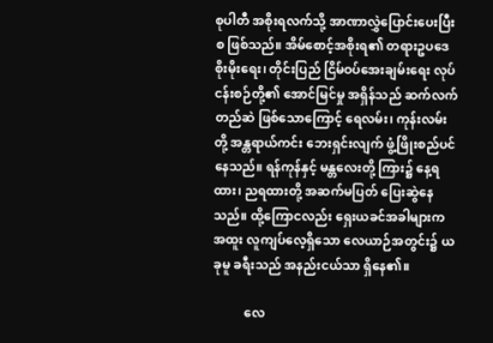စုပါတီ အစိုးရလက်သို့ အာဏာလွှဲပြောင်းပေးပြီးစ ဖြစ်သည်။ အိမ်စောင့်အစိုးရ၏ တရားဥပဒေ စိုးမိုးရေး၊ တိုင်းပြည် ငြိမ်ဝပ်အေးချမ်းရေး လုပ်ငန်းစဉ်တို့၏ အောင်မြင်မှု အရှိန်သည် ဆက်လက်တည်ဆဲ ဖြစ်သောကြောင့် ရေလမ်း၊ ကုန်းလမ်းတို့ အန္တရာယ်ကင်း ဘေးရှင်းလျက် ဖွံ့ဖြိုးစည်ပင်နေသည်။ ရန်ကုန်နှင့် မန္တလေးတို့ ကြား၌ နေ့ရထား၊ ညရထားတို့ အဆက်မပြတ် ပြေးဆွဲနေသည်။ ထို့ကြောငလည်း ရှေးယခင်အခါများက အထူး လူကျပ်လေ့ရှိသော လေယာဉ်အတွင်း၌ ယခုမူ ခရီးသည် အနည်းငယ်သာ ရှိနေ၏။

          လေ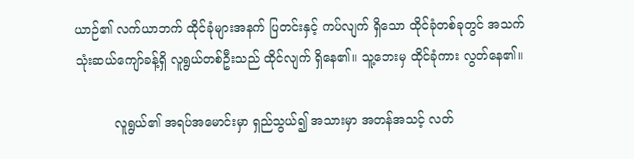ယာဉ်၏ လက်ယာဘက် ထိုင်ခုံများအနက် ပြတင်းနှင့် ကပ်လျက် ရှိသော ထိုင်ခုံတစ်ခုတွင် အသက် သုံးဆယ်ကျော်ခန့်ရှိ လူရွယ်တစ်ဦးသည် ထိုင်လျက် ရှိနေ၏။ သူ့ဘေးမှ ထိုင်ခုံကား လွတ်နေ၏။

          လူရွယ်၏ အရပ်အမောင်းမှာ ရှည်သွယ်၍ အသားမှာ အတန်အသင့် လတ်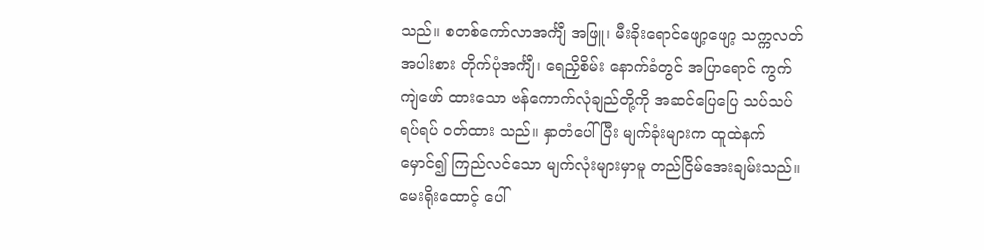သည်။ စတစ်ကော်လာအင်္ကျီ အဖြူ၊ မီးခိုးရောင်ဖျော့ဖျော့ သက္ကလတ် အပါးစား တိုက်ပုံအင်္ကျီ၊ ရေညှိစိမ်း နောက်ခံတွင် အပြာရောင် ကွက်ကျဲဖော် ထားသော ဗန်ကောက်လုံချည်တို့ကို အဆင်ပြေပြေ သပ်သပ်ရပ်ရပ် ဝတ်ထား သည်။ နှာတံပေါ်ပြီး မျက်ခုံးများက ထူထဲနက်မှောင်၍ ကြည်လင်သော မျက်လုံးများမှာမူ တည်ငြိမ်အေးချမ်းသည်။ မေးရိုးထောင့် ပေါ်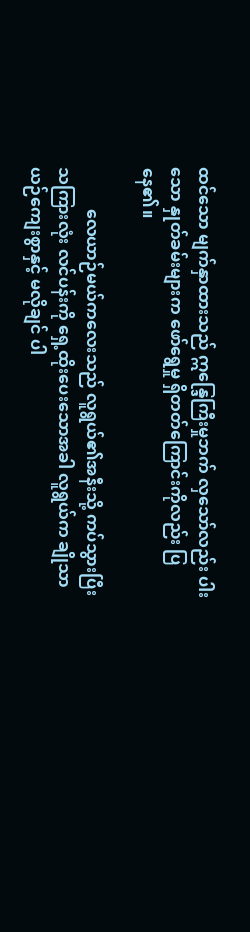ထင်သော မျက်နှာထားသည် ဣန္ဒြေကြီးမှုဘက် လှသော်လည်း ပါးသော နှုတ်ခမ်းများက ဖော်ရွေမှု ရှိတတ်ကြောင်းကိုလည်း ပြနေ၏။

          လေယာဉ်မယ်ကလေးသည် လူရွယ်၏အနီးသို့ ကပ်သွားပြီး သကြားလုံး လင်ပန်းကို ရှေ့ထိုးပေးသောအခါ လူရွယ်က ချိုသာယဉ်ကျေးစွာနှင့် မလိုချင် ပါ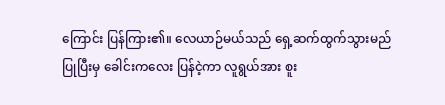ကြောင်း ပြန်ကြား၏။ လေယာဉ်မယ်သည် ရှေ့ဆက်ထွက်သွားမည် ပြုပြီးမှ ခေါင်းကလေး ပြန်ငဲ့ကာ လူရွယ်အား စူး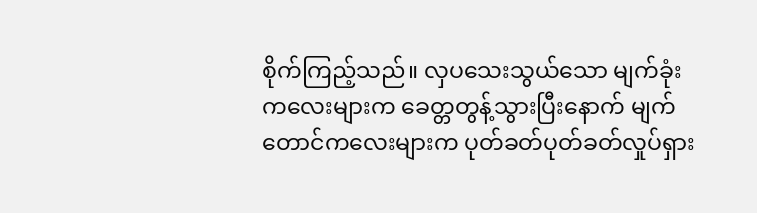စိုက်ကြည့်သည်။ လှပသေးသွယ်သော မျက်ခုံးကလေးများက ခေတ္တတွန့်သွားပြီးနောက် မျက်တောင်ကလေးများက ပုတ်ခတ်ပုတ်ခတ်လှုပ်ရှား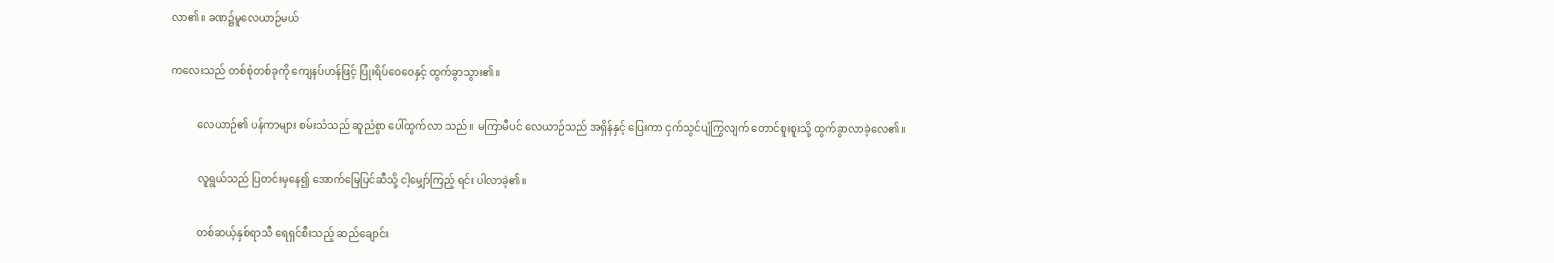လာ၏။ ခဏ၌မူလေယာဉ်မယ်

ကလေးသည် တစ်စုံတစ်ခုကို ကျေနပ်ဟန်ဖြင့် ပြုံးရိပ်ဝေဝေနှင့် ထွက်ခွာသွား၏။

          လေယာဉ်၏ ပန်ကာများ စမ်းသံသည် ဆူညံစွာ ပေါ်ထွက်လာ သည်။ မကြာမီပင် လေယာဉ်သည် အရှိန်နှင့် ပြေးကာ ငှက်သွင်ပျံကြွလျက် တောင်စူးစူးသို့ ထွက်ခွာလာခဲ့လေ၏။

          လူရွယ်သည် ပြတင်းမှနေ၍ အောက်မြေပြင်ဆီသို့ ငါ့မျှော်ကြည့် ရင်း ပါလာခဲ့၏။

          တစ်ဆယ့်နှစ်ရာသီ ရေရှင်စီးသည့် ဆည်ချောင်း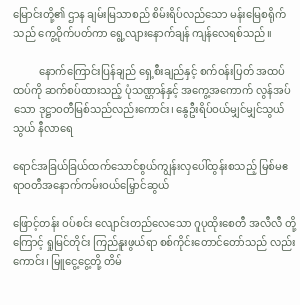မြောင်းတို့၏ ဌာန ချမ်းမြသာစည် စိမ်းရိပ်လည်သော မန်းမြေစရိုက်သည် ကွေ့ဝိုက်ပတ်ကာ ရွေ့လျားနောက်ချန် ကျန်လေရစ်သည်။

          နောက်ကြောင်းပြန်ချည် ရှေ့စီးချည်နှင့် စက်ဝန်းပြတ် အထပ်ထပ်ကို ဆက်စပ်ထားသည့် ပုံသဏ္ဌာန်နှင့် အကွေ့အကောက် လွန်အပ်သော ဒုဋ္ဌာဝတီမြစ်သည်လည်းကောင်း၊ နွေဦးရိပ်ဝယ်မျှင်မျှင်သွယ်သွယ် နီလာရေ

ရောင်အခြယ်ခြယ်ထက်သောင်စွယ်ကျွန်းလှပေါ်ထွန်းစသည့် မြစ်မဧရာဝတီအနောက်ကမ်းဝယ်မြှောင်ဆွယ်

ဖြောင့်တန်း ဝပ်စင်း လျောင်းတည်လေသော ဂူပုထိုးစေတီ အလီလီ တို့ကြောင့် ရှုမြင်တိုင်း ကြည်နူးဖွယ်ရာ စစ်ကိုင်းတောင်တော်သည် လည်းကောင်း၊ မြူငွေ့ငွေ့တို့ တိမ်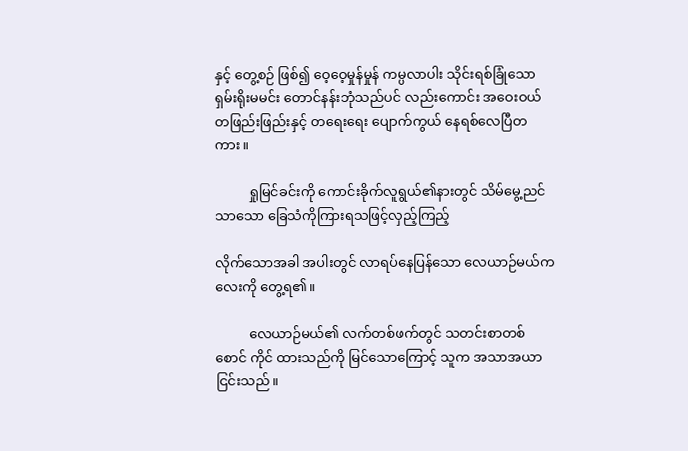နှင့် တွေ့စဉ် ဖြစ်၍ ဝေ့ဝေ့မှုန်မှုန် ကမ္ပလာပါး သိုင်းရစ်ခြုံသော ရှမ်းရိုးမမင်း တောင်နန်းဘုံသည်ပင် လည်းကောင်း အဝေးဝယ် တဖြည်းဖြည်းနှင့် တရေးရေး ပျောက်ကွယ် နေရစ်လေပြီတကား။

          ရှုမြင်ခင်းကို ကောင်းခိုက်လူရွယ်၏နားတွင် သိမ်မွေ့ညင်သာသော ခြေသံကိုကြားရသဖြင့်လှည့်ကြည့်

လိုက်သောအခါ အပါးတွင် လာရပ်နေပြန်သော လေယာဉ်မယ်ကလေးကို တွေ့ရ၏။

          လေယာဉ်မယ်၏ လက်တစ်ဖက်တွင် သတင်းစာတစ်စောင် ကိုင် ထားသည်ကို မြင်သောကြောင့် သူက အသာအယာ ငြင်းသည်။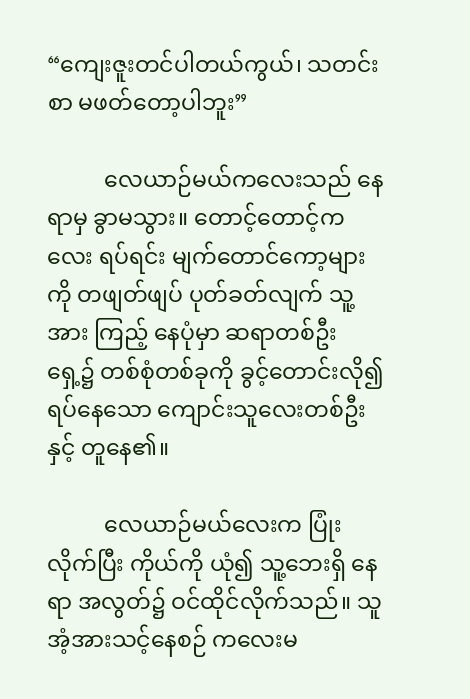“ကျေးဇူးတင်ပါတယ်ကွယ်၊ သတင်းစာ မဖတ်တော့ပါဘူး”

          လေယာဉ်မယ်ကလေးသည် နေရာမှ ခွာမသွား။ တောင့်တောင့်ကလေး ရပ်ရင်း မျက်တောင်ကော့များကို တဖျတ်ဖျပ် ပုတ်ခတ်လျက် သူ့အား ကြည့် နေပုံမှာ ဆရာတစ်ဦးရှေ့၌ တစ်စုံတစ်ခုကို ခွင့်တောင်းလို၍ ရပ်နေသော ကျောင်းသူလေးတစ်ဦးနှင့် တူနေ၏။

          လေယာဉ်မယ်လေးက ပြုံးလိုက်ပြီး ကိုယ်ကို ယုံ၍ သူ့ဘေးရှိ နေရာ အလွတ်၌ ဝင်ထိုင်လိုက်သည်။ သူ အံ့အားသင့်နေစဉ် ကလေးမ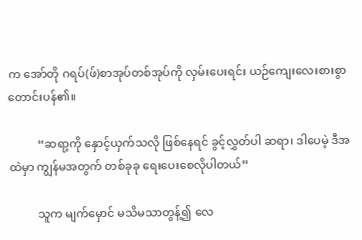က အော်တို ဂရပ်(ဖ်)စာအုပ်တစ်အုပ်ကို လှမ်းပေးရင်း ယဉ်ကျေးလေးစားစွာ တောင်းပန်၏။

          “ဆရာ့ကို နှောင့်ယှက်သလို ဖြစ်နေရင် ခွင့်လွှတ်ပါ ဆရာ၊ ဒါပေမဲ့ ဒီအထဲမှာ ကျွန်မအတွက် တစ်ခုခု ရေးပေးစေလိုပါတယ်”

          သူက မျက်မှောင် မသိမသာတွန့်၍ လေ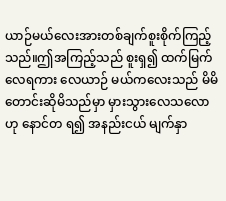ယာဉ်မယ်လေးအားတစ်ချက်စူးစိုက်ကြည့်သည်။ဤအကြည့်သည် စူးရှ၍ ထက်မြက်လေရကား လေယာဉ် မယ်ကလေးသည် မိမိ တောင်းဆိုမိသည်မှာ မှားသွားလေသလောဟု နောင်တ ရ၍ အနည်းငယ် မျက်နှာ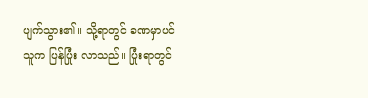ပျက်သွား၏။ သို့ရာတွင် ခဏမှာပင် သူက ပြန်ပြုံး လာသည်။ ပြုံးရာတွင်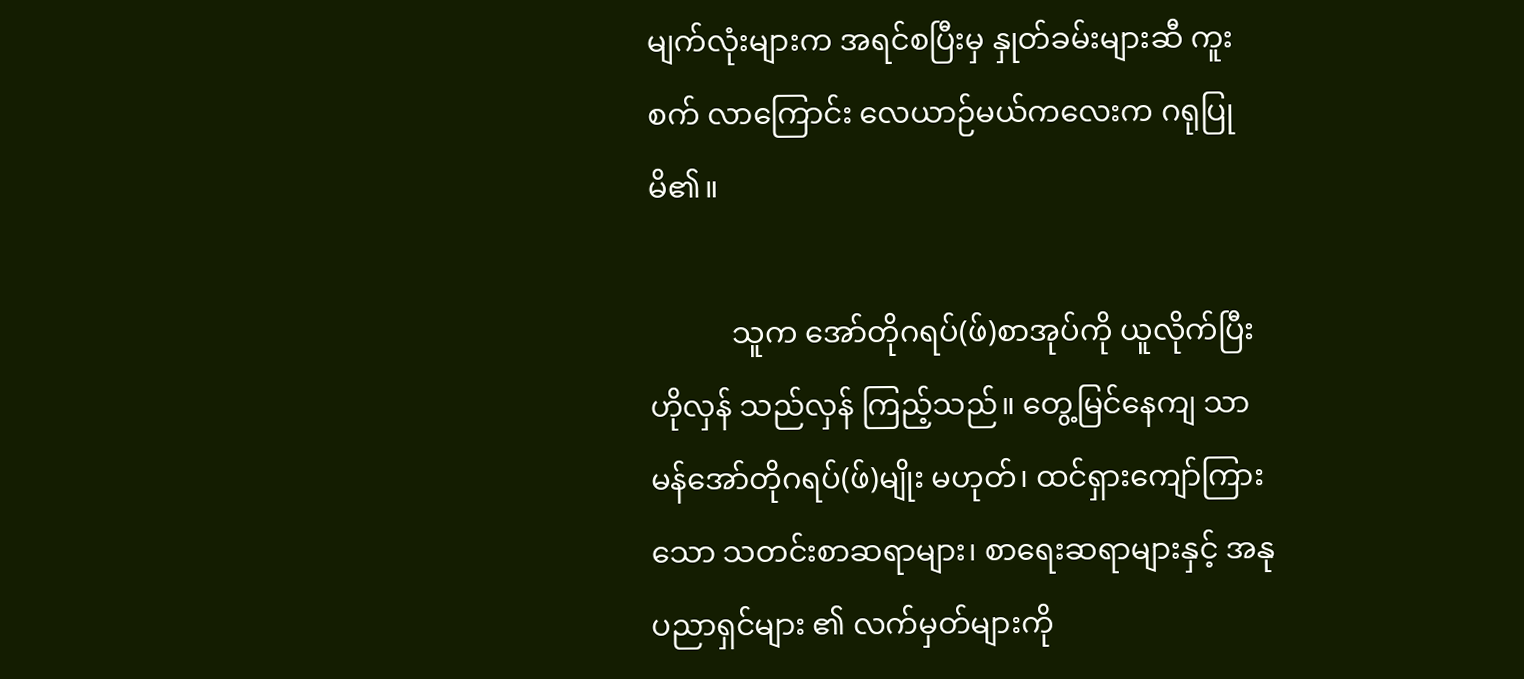မျက်လုံးများက အရင်စပြီးမှ နှုတ်ခမ်းများဆီ ကူးစက် လာကြောင်း လေယာဉ်မယ်ကလေးက ဂရုပြုမိ၏။

           သူက အော်တိုဂရပ်(ဖ်)စာအုပ်ကို ယူလိုက်ပြီး ဟိုလှန် သည်လှန် ကြည့်သည်။ တွေ့မြင်နေကျ သာမန်အော်တိုဂရပ်(ဖ်)မျိုး မဟုတ်၊ ထင်ရှားကျော်ကြားသော သတင်းစာဆရာများ၊ စာရေးဆရာများနှင့် အနုပညာရှင်များ ၏ လက်မှတ်များကို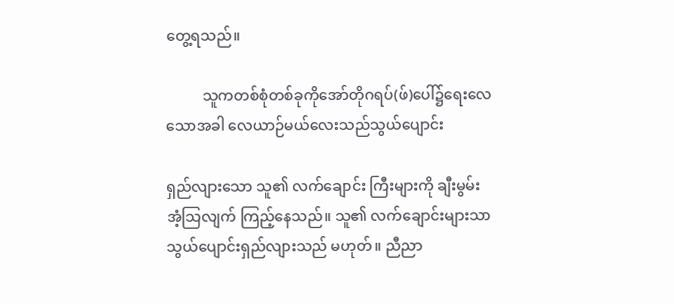တွေ့ရသည်။

          သူကတစ်စုံတစ်ခုကိုအော်တိုဂရပ်(ဖ်)ပေါ်၌ရေးလေသောအခါ လေယာဉ်မယ်လေးသည်သွယ်ပျောင်း

ရှည်လျားသော သူ၏ လက်ချောင်း ကြီးများကို ချီးမွမ်းအံ့သြလျက် ကြည့်နေသည်။ သူ၏ လက်ချောင်းများသာ သွယ်ပျောင်းရှည်လျားသည် မဟုတ်။ ညီညာ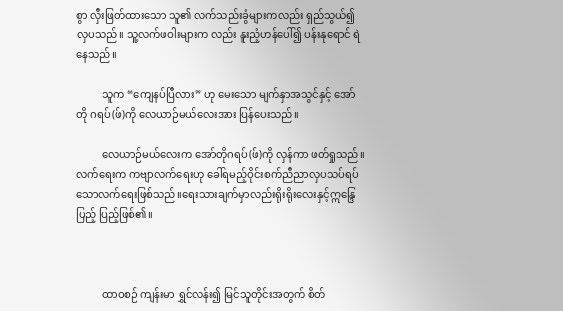စွာ လှီးဖြတ်ထားသော သူ၏ လက်သည်းခွံများကလည်း ရှည်သွယ်၍ လှပသည်။ သူ့လက်ဖဝါးများက လည်း နူးညံ့ဟန်ပေါ်၍ ပန်းနုရောင် ရဲနေသည်။

          သူက “ကျေနပ်ပြီလား” ဟု မေးသော မျက်နှာအသွင်နှင့် အော်တို ဂရပ်(ဖ်)ကို လေယာဉ်မယ်လေးအား ပြန်ပေးသည်။

          လေယာဉ်မယ်လေးက အော်တိုဂရပ်(ဖ်)ကို လှန်ကာ ဖတ်ရှုသည်။ လက်ရေးက ကဗျာလက်ရေးဟု ခေါ်ရမည့်ဝိုင်းစက်ညီညာလှပသပ်ရပ်သောလက်ရေးဖြစ်သည်။ရေးသားချက်မှာလည်းရိုးရိုးလေးနှင့်ဣန္ဒြေပြည့် ပြည့်ဖြစ်၏။



          ထာဝစဉ် ကျန်းမာ ရွှင်လန်း၍ မြင်သူတိုင်းအတွက် စိတ်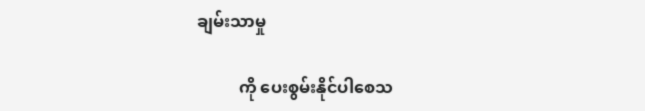ချမ်းသာမှု

          ကို ပေးစွမ်းနိုင်ပါစေသ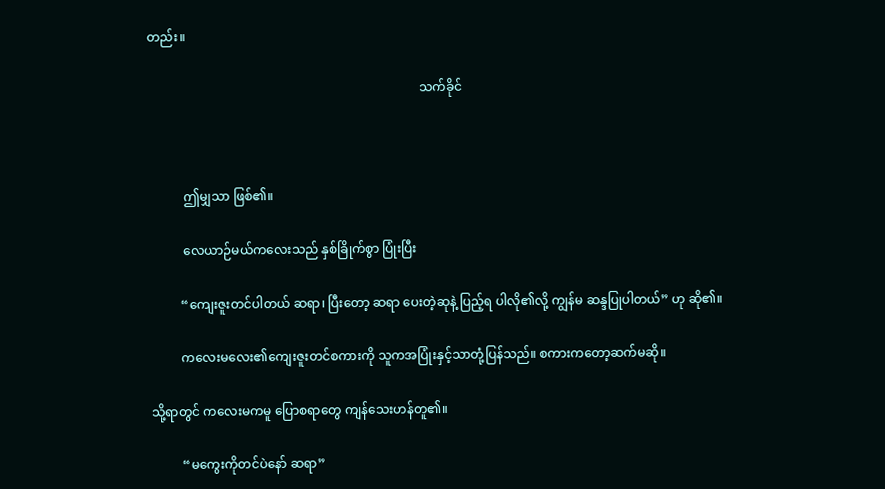တည်း။

                                                                                       သက်ခိုင်



           ဤမျှသာ ဖြစ်၏။

           လေယာဉ်မယ်ကလေးသည် နှစ်ခြိုက်စွာ ပြုံးပြီး

          “ကျေးဇူးတင်ပါတယ် ဆရာ၊ ပြီးတော့ ဆရာ ပေးတဲ့ဆုနဲ့ ပြည့်ရ ပါလို၏လို့ ကျွန်မ ဆန္ဒပြုပါတယ်” ဟု ဆို၏။

          ကလေးမလေး၏ကျေးဇူးတင်စကားကို သူကအပြုံးနှင့်သာတုံ့ပြန်သည်။ စကားကတော့ဆက်မဆို။

သို့ရာတွင် ကလေးမကမူ ပြောစရာတွေ ကျန်သေးဟန်တူ၏။

          “မကွေးကိုတင်ပဲနော် ဆရာ”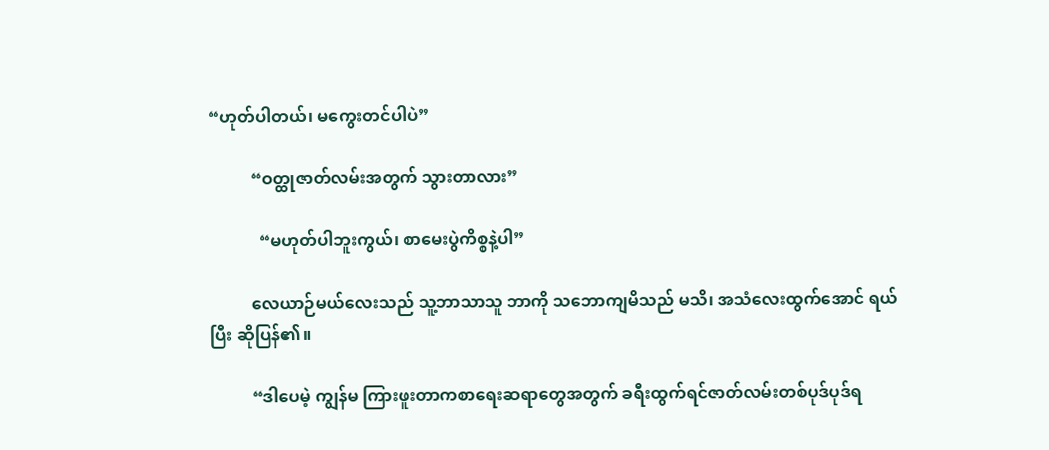“ဟုတ်ပါတယ်၊ မကွေးတင်ပါပဲ”

          “ဝတ္ထုဇာတ်လမ်းအတွက် သွားတာလား”

            “မဟုတ်ပါဘူးကွယ်၊ စာမေးပွဲကိစ္စနဲ့ပါ”

          လေယာဉ်မယ်လေးသည် သူ့ဘာသာသူ ဘာကို သဘောကျမိသည် မသိ၊ အသံလေးထွက်အောင် ရယ်ပြီး ဆိုပြန်၏။

          “ဒါပေမဲ့ ကျွန်မ ကြားဖူးတာကစာရေးဆရာတွေအတွက် ခရီးထွက်ရင်ဇာတ်လမ်းတစ်ပုဒ်ပုဒ်ရ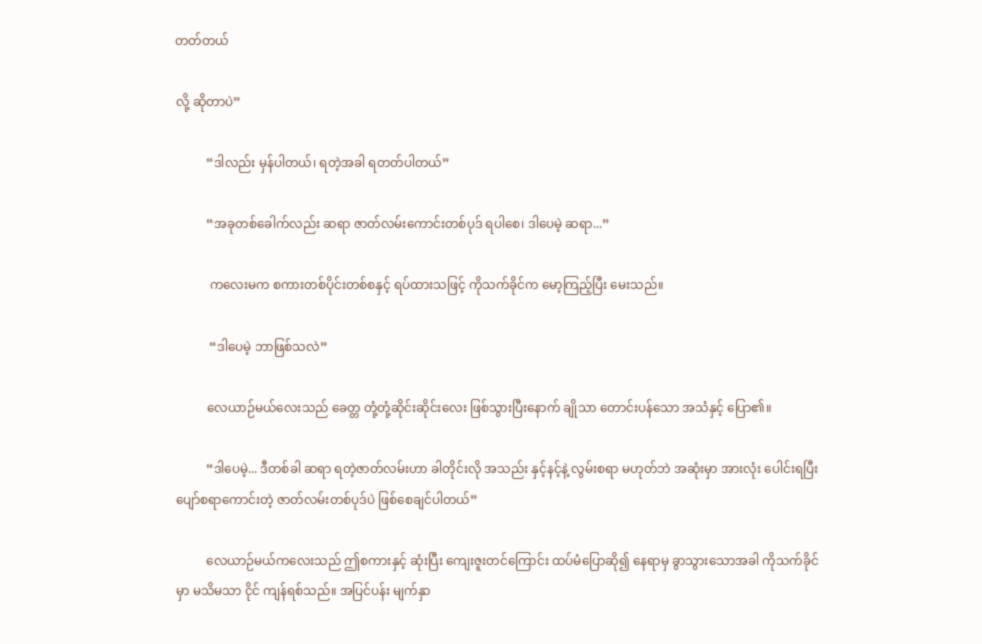တတ်တယ်

လို့ ဆိုတာပဲ”

          “ဒါလည်း မှန်ပါတယ်၊ ရတဲ့အခါ ရတတ်ပါတယ်”

          “အခုတစ်ခေါက်လည်း ဆရာ ဇာတ်လမ်းကောင်းတစ်ပုဒ် ရပါစေ၊ ဒါပေမဲ့ ဆရာ...”

           ကလေးမက စကားတစ်ပိုင်းတစ်စနှင့် ရပ်ထားသဖြင့် ကိုသက်ခိုင်က မော့ကြည့်ပြီး မေးသည်။

           “ဒါပေမဲ့ ဘာဖြစ်သလဲ”

          လေယာဉ်မယ်လေးသည် ခေတ္တ တုံ့တုံ့ဆိုင်းဆိုင်းလေး ဖြစ်သွားပြီးနောက် ချိုသာ တောင်းပန်သော အသံနှင့် ပြော၏။

          “ဒါပေမဲ့... ဒီတစ်ခါ ဆရာ ရတဲ့ဇာတ်လမ်းဟာ ခါတိုင်းလို အသည်း နှင့်နင့်နဲ့ လွမ်းစရာ မဟုတ်ဘဲ အဆုံးမှာ အားလုံး ပေါင်းရပြီး ပျော်စရာကောင်းတဲ့ ဇာတ်လမ်းတစ်ပုဒ်ပဲ ဖြစ်စေချင်ပါတယ်”

          လေယာဉ်မယ်ကလေးသည် ဤစကားနှင့် ဆုံးပြီး ကျေးဇူးတင်ကြောင်း ထပ်မံပြောဆို၍ နေရာမှ ခွာသွားသောအခါ ကိုသက်ခိုင်မှာ မသိမသာ ငိုင် ကျန်ရစ်သည်။ အပြင်ပန်း မျက်နှာ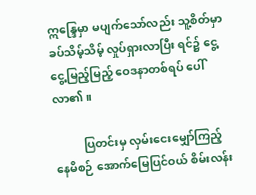ဣန္ဒြေမှာ မပျက်သော်လည်း သူ့စိတ်မှာ ခပ်သိမ့်သိမ့် လှုပ်ရှားလာပြီး ရင်၌ ငွေ့ငွေ့မြည့်မြည့် ဝေဒနာတစ်ရပ် ပေါ်လာ၏။

          ပြတင်းမှ လှမ်းငေးမျှော်ကြည့်နေမိစဉ် အောက်မြေပြင်ဝယ် စိမ်းလန်း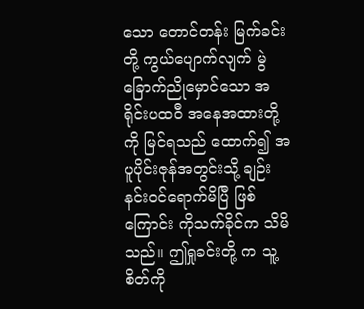သော တောင်တန်း မြက်ခင်းတို့ ကွယ်ပျောက်လျက် မွဲခြောက်ညိုမှောင်သော အရိုင်းပထဝီ အနေအထားတို့ကို မြင်ရသည် ထောက်၍ အပူပိုင်းဇုန်အတွင်းသို့ ချဉ်းနင်းဝင်ရောက်မိပြီ ဖြစ်ကြောင်း ကိုသက်ခိုင်က သိမိသည်။ ဤရှုခင်းတို့ က သူ့စိတ်ကို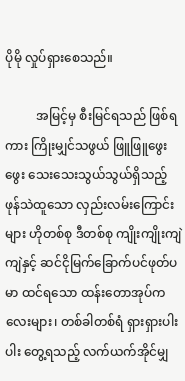ပိုမို လှုပ်ရှားစေသည်။

          အမြင့်မှ စီးမြင်ရသည် ဖြစ်ရကား ကြိုးမျှင်သဖွယ် ဖြူဖြူဖွေးဖွေး သေးသေးသွယ်သွယ်ရှိသည့် ဖုန်သဲထူသော လှည်းလမ်းကြောင်းများ ဟိုတစ်စု ဒီတစ်စု ကျိုးကျိုးကျဲကျဲနှင့် ဆင်ငိုမြက်ခြောက်ပင်ဖုတ်ပမာ ထင်ရသော ထန်းတောအုပ်ကလေးများ၊ တစ်ခါတစ်ရံ ရှားရှားပါးပါး တွေ့ရသည့် လက်ယက်အိုင်မျှ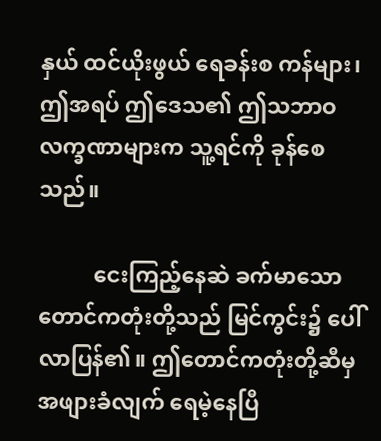နှယ် ထင်ယိုးဖွယ် ရေခန်းစ ကန်များ၊ ဤအရပ် ဤဒေသ၏ ဤသဘာဝ လက္ခဏာများက သူ့ရင်ကို ခုန်စေသည်။

          ငေးကြည့်နေဆဲ ခက်မာသော တောင်ကတုံးတို့သည် မြင်ကွင်း၌ ပေါ်လာပြန်၏။ ဤတောင်ကတုံးတို့ဆီမှ အဖျားခံလျက် ရေမဲ့နေပြီ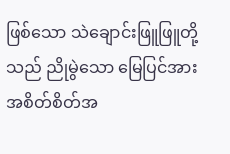ဖြစ်သော သဲချောင်းဖြူဖြူတို့သည် ညိုမွဲသော မြေပြင်အား အစိတ်စိတ်အ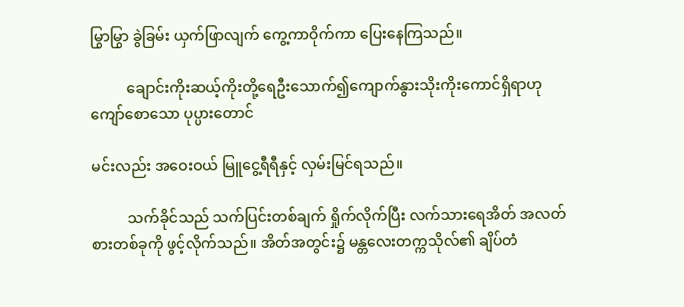မြွာမြွာ ခွဲခြမ်း ယှက်ဖြာလျက် ကွေ့ကာဝိုက်ကာ ပြေးနေကြသည်။

          ချောင်းကိုးဆယ့်ကိုးတို့ရေဦးသောက်၍ကျောက်နွားသိုးကိုးကောင်ရှိရာဟုကျော်စောသော ပုပ္ပားတောင်

မင်းလည်း အဝေးဝယ် မြူငွေ့ရီရီနှင့် လှမ်းမြင်ရသည်။

          သက်ခိုင်သည် သက်ပြင်းတစ်ချက် ရှိုက်လိုက်ပြီး လက်သားရေအိတ် အလတ်စားတစ်ခုကို ဖွင့်လိုက်သည်။ အိတ်အတွင်း၌ မန္တလေးတက္ကသိုလ်၏ ချိပ်တံ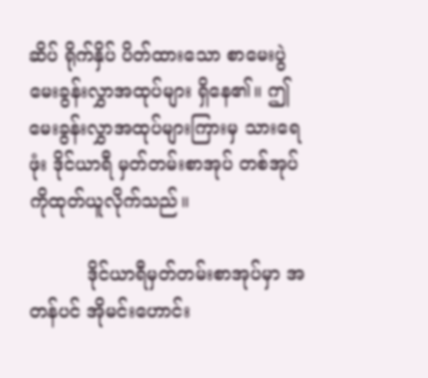ဆိပ် ရိုက်နှိပ် ပိတ်ထားသော စာမေးပွဲ မေးခွန်းလွှာအထုပ်များ ရှိနေ၏။ ဤမေးခွန်းလွှာအထုပ်များကြားမှ သားရေဖုံး ဒိုင်ယာရီ မှတ်တမ်းစာအုပ် တစ်အုပ်ကိုထုတ်ယူလိုက်သည်။

          ဒိုင်ယာရီမှတ်တမ်းစာအုပ်မှာ အတန်ပင် အိုမင်းဟောင်း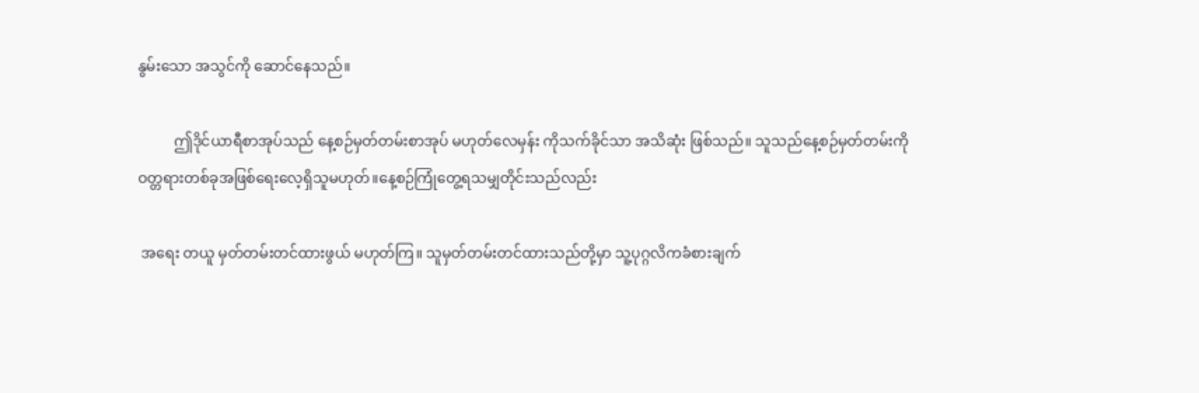နွမ်းသော အသွင်ကို ဆောင်နေသည်။

          ဤဒိုင်ယာရီစာအုပ်သည် နေ့စဉ်မှတ်တမ်းစာအုပ် မဟုတ်လေမှန်း ကိုသက်ခိုင်သာ အသိဆုံး ဖြစ်သည်။ သူသည်နေ့စဉ်မှတ်တမ်းကိုဝတ္တရားတစ်ခုအဖြစ်ရေးလေ့ရှိသူမဟုတ်။နေ့စဉ်ကြုံတွေ့ရသမျှတိုင်းသည်လည်း

 အရေး တယူ မှတ်တမ်းတင်ထားဖွယ် မဟုတ်ကြ။ သူမှတ်တမ်းတင်ထားသည်တို့မှာ သူ့ပုဂ္ဂလိကခံစားချက်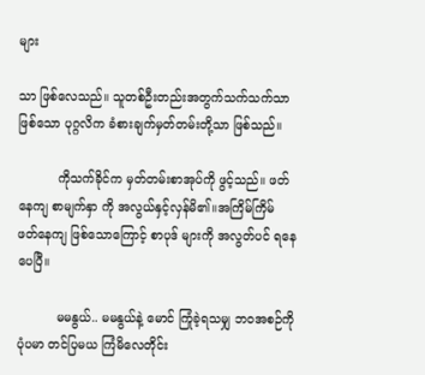များ

သာ ဖြစ်လေသည်။ သူတစ်ဦးတည်းအတွက်သက်သက်သာ ဖြစ်သော ပုဂ္ဂလိက ခံစားချက်မှတ်တမ်းတို့သာ ဖြစ်သည်။

          ကိုသက်ခိုင်က မှတ်တမ်းစာအုပ်ကို ဖွင့်သည်။ ဖတ်နေကျ စာမျက်နှာ ကို အလွယ်နှင့်လှန်မိ၏။အကြိမ်ကြိမ် ဖတ်နေကျ ဖြစ်သောကြောင့် စာပုဒ် များကို အလွတ်ပင် ရနေပေပြီ။

          မမနွယ်.. မမနွယ်နဲ့ မောင် ကြုံခဲ့ရသမျှ ဘဝအစဉ်ကို ပုံပမာ တင်ပြမယ ကြံမိလေတိုင်း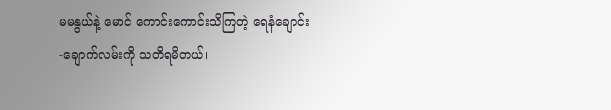မမနွယ်နဲ့ မောင် ကောင်းကောင်းသိကြတဲ့ ရေနံချောင်း -ချောက်လမ်းကို သတိရမိတယ်၊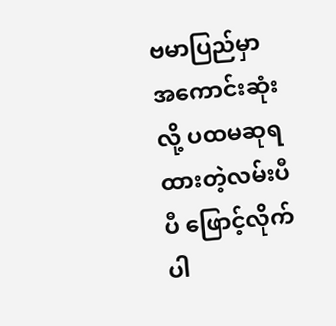ဗမာပြည်မှာ အကောင်းဆုံးလို့ ပထမဆုရထားတဲ့လမ်းပီပီ ဖြောင့်လိုက်ပါ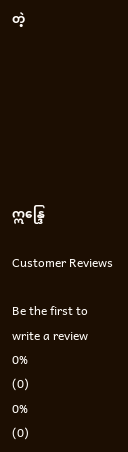တဲ့







ဣန္ဒြေ

Customer Reviews

Be the first to write a review
0%
(0)
0%
(0)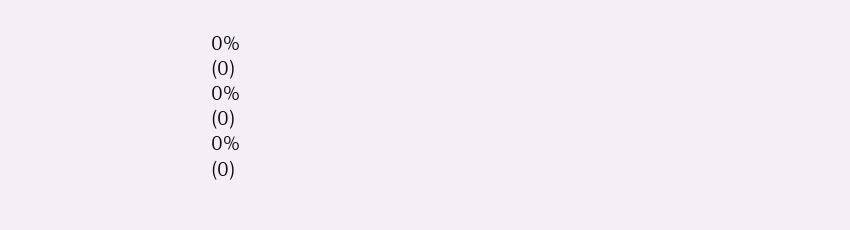0%
(0)
0%
(0)
0%
(0)